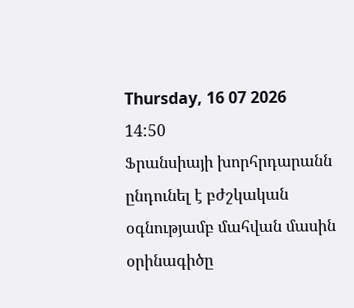Thursday, 16 07 2026
14:50
Ֆրանսիայի խորհրդարանն ընդունել է բժշկական օգնությամբ մահվան մասին օրինագիծը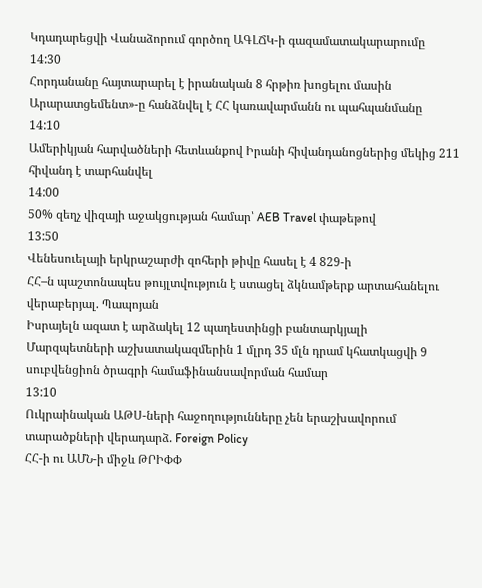Կդադարեցվի Վանաձորում գործող ԱԳԼՃԿ-ի գազամատակարարումը
14:30
Հորդանանը հայտարարել է իրանական 8 հրթիռ խոցելու մասին
Արարատցեմենտ»-ը հանձնվել է ՀՀ կառավարմանն ու պահպանմանը
14:10
Ամերիկյան հարվածների հետևանքով Իրանի հիվանդանոցներից մեկից 211 հիվանդ է տարհանվել
14:00
50% զեղչ վիզայի աջակցության համար՝ AEB Travel փաթեթով
13:50
Վենեսուելայի երկրաշարժի զոհերի թիվը հասել է 4 829-ի
ՀՀ–ն պաշտոնապես թույլտվություն է ստացել ձկնամթերք արտահանելու վերաբերյալ. Պապոյան
Իսրայելն ազատ է արձակել 12 պաղեստինցի բանտարկյալի
Մարզպետների աշխատակազմերին 1 մլրդ 35 մլն դրամ կհատկացվի 9 սուբվենցիոն ծրագրի համաֆինանսավորման համար
13:10
Ուկրաինական ԱԹՍ-ների հաջողությունները չեն երաշխավորում տարածքների վերադարձ. Foreign Policy
ՀՀ-ի ու ԱՄՆ-ի միջև ԹՐԻՓՓ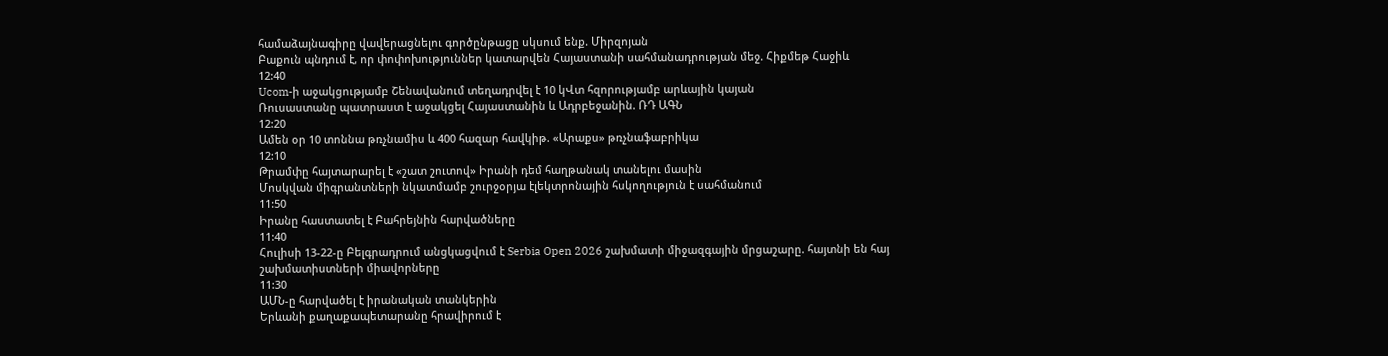համաձայնագիրը վավերացնելու գործընթացը սկսում ենք. Միրզոյան
Բաքուն պնդում է, որ փոփոխություններ կատարվեն Հայաստանի սահմանադրության մեջ. Հիքմեթ Հաջիև
12:40
Ucom-ի աջակցությամբ Շենավանում տեղադրվել է 10 կՎտ հզորությամբ արևային կայան
Ռուսաստանը պատրաստ է աջակցել Հայաստանին և Ադրբեջանին. ՌԴ ԱԳՆ
12:20
Ամեն օր 10 տոննա թռչնամիս և 400 հազար հավկիթ. «Արաքս» թռչնաֆաբրիկա
12:10
Թրամփը հայտարարել է «շատ շուտով» Իրանի դեմ հաղթանակ տանելու մասին
Մոսկվան միգրանտների նկատմամբ շուրջօրյա էլեկտրոնային հսկողություն է սահմանում
11:50
Իրանը հաստատել է Բահրեյնին հարվածները
11:40
Հուլիսի 13-22-ը Բելգրադրում անցկացվում է Serbia Open 2026 շախմատի միջազգային մրցաշարը. հայտնի են հայ շախմատիստների միավորները
11:30
ԱՄՆ-ը հարվածել է իրանական տանկերին
Երևանի քաղաքապետարանը հրավիրում է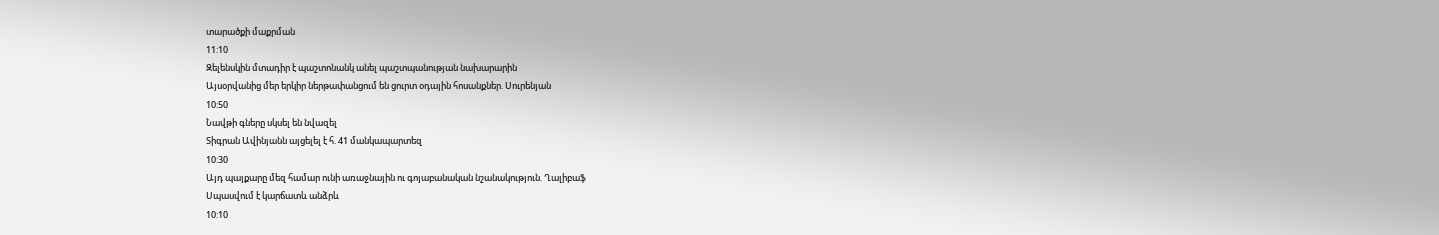տարածքի մաքրման
11:10
Զելենսկին մտադիր է պաշտոնանկ անել պաշտպանության նախարարին
Այսօրվանից մեր երկիր ներթափանցում են ցուրտ օդային հոսանքներ. Սուրենյան
10:50
Նավթի գները սկսել են նվազել
Տիգրան Ավինյանն այցելել է հ. 41 մանկապարտեզ
10:30
Այդ պայքարը մեզ համար ունի առաջնային ու գոյաբանական նշանակություն. Ղալիբաֆ
Սպասվում է կարճատև անձրև
10:10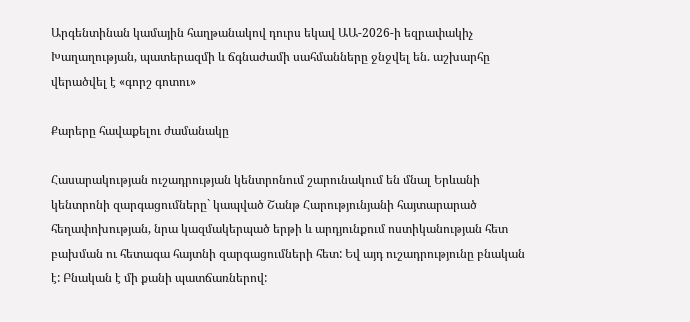Արգենտինան կամային հաղթանակով դուրս եկավ ԱԱ-2026-ի եզրափակիչ
Խաղաղության, պատերազմի և ճգնաժամի սահմանները ջնջվել են. աշխարհը վերածվել է «գորշ գոտու»

Քարերը հավաքելու ժամանակը

Հասարակության ուշադրության կենտրոնում շարունակում են մնալ Երևանի կենտրոնի զարգացումները` կապված Շանթ Հարությունյանի հայտարարած հեղափոխության, նրա կազմակերպած երթի և արդյունքում ոստիկանության հետ բախման ու հետագա հայտնի զարգացումների հետ: Եվ այդ ուշադրությունը բնական է: Բնական է մի քանի պատճառներով: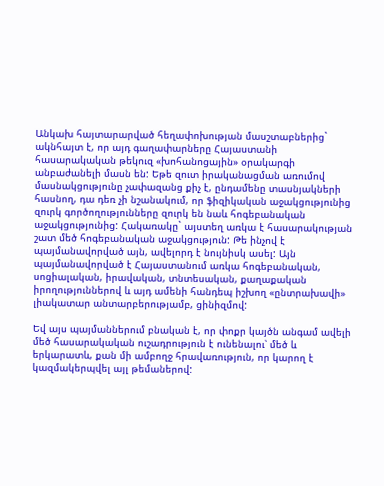Անկախ հայտարարված հեղափոխության մասշտաբներից` ակնհայտ է, որ այդ գաղափարները Հայաստանի հասարակական թեկուզ «խոհանոցային» օրակարգի անբաժանելի մասն են: Եթե զուտ իրականացման առումով մասնակցությունը չափազանց քիչ է, ընդամենը տասնյակների հասնող, դա դեռ չի նշանակում, որ ֆիզիկական աջակցությունից զուրկ գործողությունները զուրկ են նաև հոգեբանական աջակցությունից: Հակառակը` այստեղ առկա է հասարակության շատ մեծ հոգեբանական աջակցություն: Թե ինչով է պայմանավորված այն, ավելորդ է նույնիսկ ասել: Այն պայմանավորված է Հայաստանում առկա հոգեբանական, սոցիալական, իրավական, տնտեսական, քաղաքական իրողություններով և այդ ամենի հանդեպ իշխող «ընտրախավի» լիակատար անտարբերությամբ, ցինիզմով:

Եվ այս պայմաններում բնական է, որ փոքր կայծն անգամ ավելի մեծ հասարակական ուշադրություն է ունենալու՝ մեծ և երկարատև, քան մի ամբողջ հրավառություն, որ կարող է կազմակերպվել այլ թեմաներով: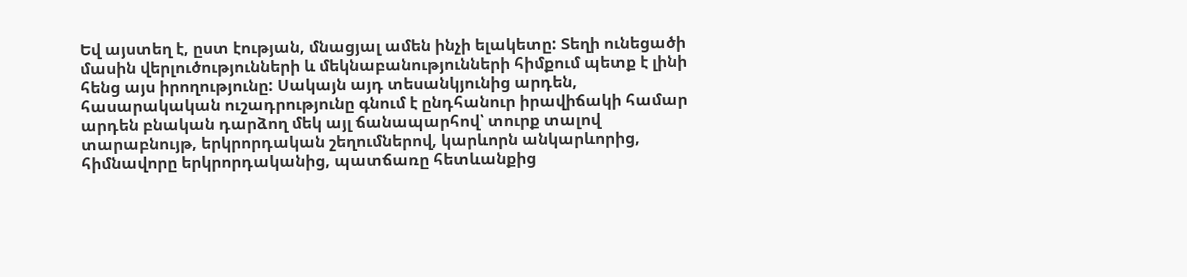Եվ այստեղ է, ըստ էության, մնացյալ ամեն ինչի ելակետը: Տեղի ունեցածի մասին վերլուծությունների և մեկնաբանությունների հիմքում պետք է լինի հենց այս իրողությունը: Սակայն այդ տեսանկյունից արդեն, հասարակական ուշադրությունը գնում է ընդհանուր իրավիճակի համար արդեն բնական դարձող մեկ այլ ճանապարհով՝ տուրք տալով տարաբնույթ, երկրորդական շեղումներով, կարևորն անկարևորից, հիմնավորը երկրորդականից, պատճառը հետևանքից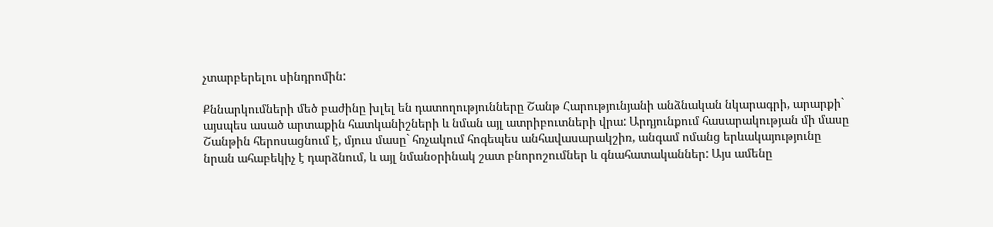չտարբերելու սինդրոմին:

Քննարկումների մեծ բաժինը խլել են դատողությունները Շանթ Հարությունյանի անձնական նկարագրի, արարքի` այսպես ասած արտաքին հատկանիշների և նման այլ ատրիբուտների վրա: Արդյունքում հասարակության մի մասը Շանթին հերոսացնում է, մյուս մասը` հռչակում հոգեպես անհավասարակշիռ, անգամ ոմանց երևակայությունը նրան ահաբեկիչ է դարձնում, և այլ նմանօրինակ շատ բնորոշումներ և գնահատականներ: Այս ամենը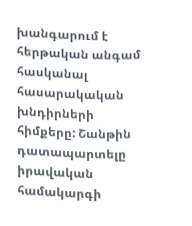խանգարում է հերթական անգամ հասկանալ հասարակական խնդիրների հիմքերը: Շանթին դատապարտելը իրավական համակարգի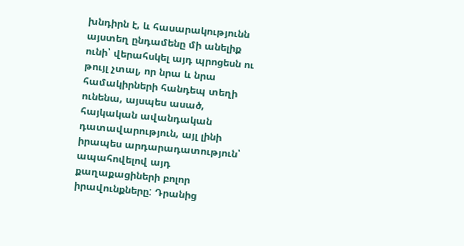խնդիրն է, և հասարակությունն այստեղ ընդամենը մի անելիք ունի՝ վերահսկել այդ պրոցեսն ու թույլ չտալ, որ նրա և նրա համակիրների հանդեպ տեղի ունենա, այսպես ասած, հայկական ավանդական դատավարություն, այլ լինի իրապես արդարադատություն՝ ապահովելով այդ քաղաքացիների բոլոր իրավունքները: Դրանից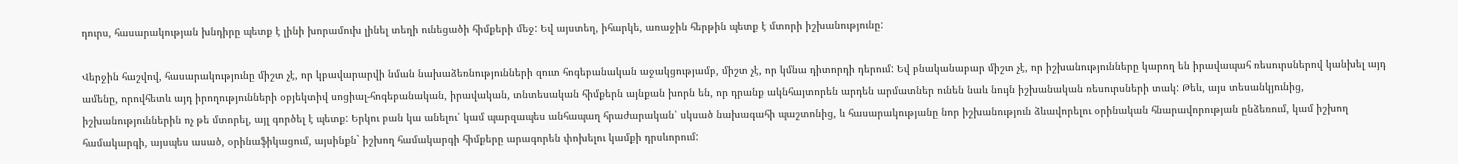դուրս, հասարակության խնդիրը պետք է լինի խորամուխ լինել տեղի ունեցածի հիմքերի մեջ: Եվ այստեղ, իհարկե, առաջին հերթին պետք է մտորի իշխանությունը:

Վերջին հաշվով, հասարակությունը միշտ չէ, որ կբավարարվի նման նախաձեռնությունների զուտ հոգեբանական աջակցությամբ, միշտ չէ, որ կմնա դիտորդի դերում: Եվ բնականաբար միշտ չէ, որ իշխանությունները կարող են իրավապահ ռեսուրսներով կանխել այդ ամենը, որովհետև այդ իրողությունների օբյեկտիվ սոցիալ-հոգեբանական, իրավական, տնտեսական հիմքերն այնքան խորն են, որ դրանք ակնհայտորեն արդեն արմատներ ունեն նաև նույն իշխանական ռեսուրսների տակ: Թեև, այս տեսանկյունից, իշխանություններին ոչ թե մտորել, այլ գործել է պետք: Երկու բան կա անելու՝ կամ պարզապես անհապաղ հրաժարական՝ սկսած նախագահի պաշտոնից, և հասարակությանը նոր իշխանություն ձևավորելու օրինական հնարավորության ընձեռում, կամ իշխող համակարգի, այսպես ասած, օրինաֆիկացում, այսինքն` իշխող համակարգի հիմքերը արագորեն փոխելու կամքի դրսևորում: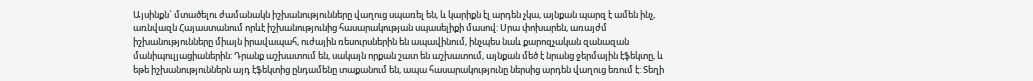Այսինքն` մտածելու ժամանակն իշխանությունները վաղուց սպառել են, և կարիքն էլ արդեն չկա, այնքան պարզ է ամեն ինչ, առնվազն Հայաստանում որևէ իշխանությունից հասարակության սպասելիքի մասով: Սրա փոխարեն, առայժմ իշխանությունները միայն իրավապահ, ուժային ռեսուրսներին են ապավինում, ինչպես նաև քարոզչական զանազան մանիպուլյացիաներին: Դրանք աշխատում են, սակայն որքան շատ են աշխատում, այնքան մեծ է նրանց ջերմային էֆեկտը, և եթե իշխանություններն այդ էֆեկտից ընդամենը տաքանում են, ապա հասարակությունը ներսից արդեն վաղուց եռում է: Տեղի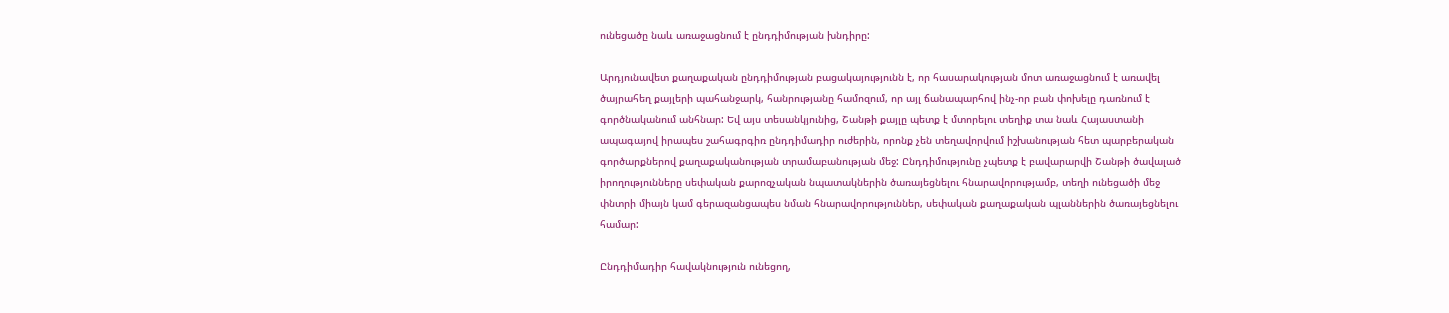ունեցածը նաև առաջացնում է ընդդիմության խնդիրը:

Արդյունավետ քաղաքական ընդդիմության բացակայությունն է, որ հասարակության մոտ առաջացնում է առավել ծայրահեղ քայլերի պահանջարկ, հանրությանը համոզում, որ այլ ճանապարհով ինչ-որ բան փոխելը դառնում է գործնականում անհնար: Եվ այս տեսանկյունից, Շանթի քայլը պետք է մտորելու տեղիք տա նաև Հայաստանի ապագայով իրապես շահագրգիռ ընդդիմադիր ուժերին, որոնք չեն տեղավորվում իշխանության հետ պարբերական գործարքներով քաղաքականության տրամաբանության մեջ: Ընդդիմությունը չպետք է բավարարվի Շանթի ծավալած իրողությունները սեփական քարոզչական նպատակներին ծառայեցնելու հնարավորությամբ, տեղի ունեցածի մեջ փնտրի միայն կամ գերազանցապես նման հնարավորություններ, սեփական քաղաքական պլաններին ծառայեցնելու համար:

Ընդդիմադիր հավակնություն ունեցող,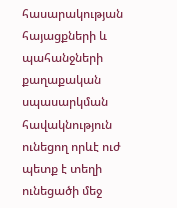հասարակության հայացքների և պահանջների քաղաքական սպասարկման հավակնություն ունեցող որևէ ուժ պետք է տեղի ունեցածի մեջ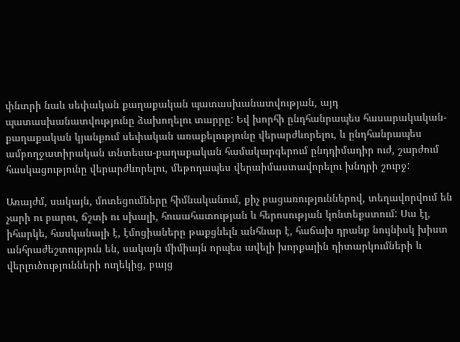փնտրի նաև սեփական քաղաքական պատասխանատվության, այդ պատասխանատվությունը ձախողելու տարրը: Եվ խորհի ընդհանրապես հասարակական-քաղաքական կյանքում սեփական առաքելությունը վերարժևորելու, և ընդհանրապես ամբողջատիրական տնտեսա-քաղաքական համակարգերում ընդդիմադիր ուժ, շարժում հասկացությունը վերարժևորելու, մեթոդապես վերաիմաստավորելու խնդրի շուրջ:

Առայժմ, սակայն, մոտեցումները հիմնականում, քիչ բացառություններով, տեղավորվում են չարի ու բարու, ճշտի ու սխալի, հուսահատության և հերոսության կոնտեքստում: Սա էլ, իհարկե, հասկանալի է, էմոցիաները թաքցնելն անհնար է, հաճախ դրանք նույնիսկ խիստ անհրաժեշտություն են, սակայն միմիայն որպես ավելի խորքային դիտարկումների և վերլուծությունների ուղեկից, բայց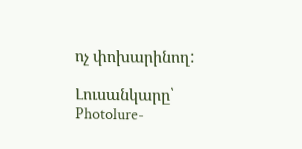ոչ փոխարինող:

Լուսանկարը՝ Photolure-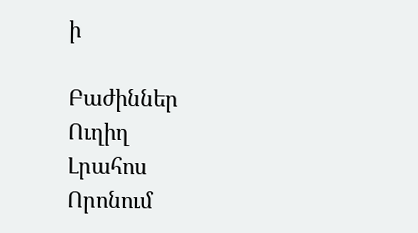ի

Բաժիններ
Ուղիղ
Լրահոս
Որոնում